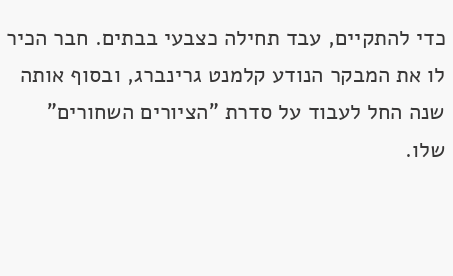כדי להתקיים, עבד תחילה כצבעי בבתים. חבר הכיר לו את המבקר הנודע קלמנט גרינברג, ובסוף אותה שנה החל לעבוד על סדרת "הציורים השחורים" שלו.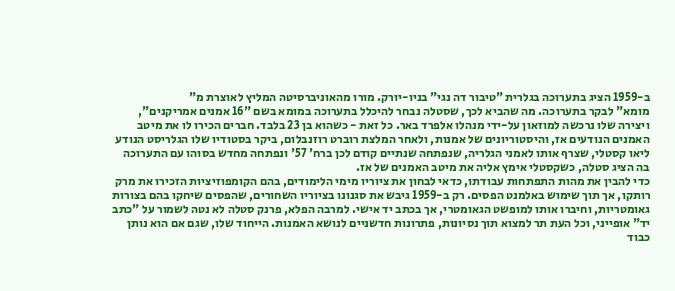ב-1959 הציג בתערוכה בגלרית "טיבור דה נגי" בניו-יורק. מורו מהאוניברסיטה המליץ לאוצרת מ"
מומא" לבקר בתערוכה. מה שהביא לכך, שסטלה נבחר להיכלל בתערוכה במומא בשם "16 אמנים אמריקנים", ויצירה שלו נרכשה למוזאון על-ידי מנהלו אלפרד באר. כל זאת - כשהוא בן 23 בלבד. חברים הכירו לו את מיטב האמנים הנודעים אז, והיסטוריונים של אמנות, ולאחר המלצת רוברט רוזנבלום, ביקר בסטודיו שלו הגלריסט הנודע ליאו קסטלי, שצרף אותו לאמני הגלריה, שנפתחה שנתיים קודם לכן ברח' 57' ונפתחה מחדש בסוהו עם התערוכה בה הציג סטלה, כשקסטלי אימץ אליה את מיטב האמנים של אז.
כדי להבין את מהות התפתחות עבודתו, כדאי לבחון את ציוריו מימי הלימודים, בהם הקומפוזיציות הזכירו את מרק רותקו, אך תוך שימוש באלמנט הפסים. רק ב-1959 גיבש את סגנונו בציוריו השחורים, שהפסים שיחקו בהם בצורות גאומטריות, וחיברו אותו למופשט הגאומטרי, אך בכתב יד אישי. למרבה הפלא, פרנק סטלה לא נטה לשמור על "כתב יד" אופייני, וכל העת תר למצוא תוך נסיונות, פתרונות חדשניים לנושא האמנות. הייחוד שלו, שגם אם הוא נותן כבוד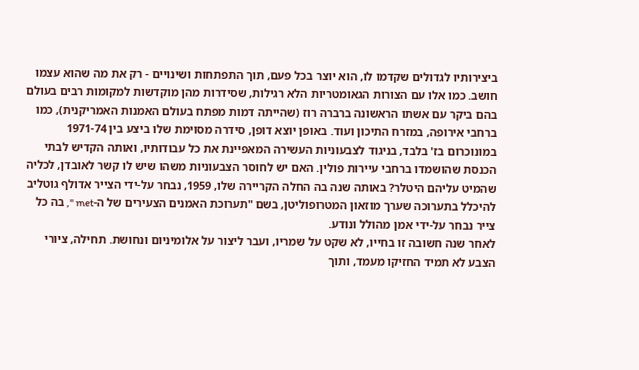ביצירותיו לגדולים שקדמו לו, הוא יוצר בכל פעם, תוך התפתחות ושינויים - רק את מה שהוא עצמו חושב. כמו אלו עם הצורות הגאומטריות הלא רגילות, שסידרות מהן מוקדשות למקומות רבים בעולם בהם ביקר עם אשתו הראשונה ברברה רוז (שהייתה דמות מפתח בעולם האמנות האמריקנית), כמו ברחבי אירופה, במזרח התיכון ועוד. באופן יוצא דופן, סידרה מסוימת שלו ביצע בין 1971-74 במונוכרום בז' בלבד, בניגוד לצבעוניות העשירה המאפיינת את כל עבודותיו, ואותה הקדיש לבתי הכנסת שהושמדו ברחבי עיירות פולין. האם יש לחוסר הצבעוניות משהו שיש לו קשר לאובדן, לכליה שהמיט עליהם היטלר? באותה שנה בה החלה הקריירה שלו, 1959, נבחר על-ידי הצייר אדולף גוטליב להיכלל בתערוכה שערך מוזאון המטרופוליטן, בשם "תערוכת האמנים הצעירים של ה-met ", בה כל צייר נבחר על-ידי אמן מהולל ונודע.
לאחר שנה חשובה זו בחייו, לא שקט על שמריו, ועבר ליצור על אלומיניום ונחושת. תחילה, ציורי הצבע לא תמיד החזיקו מעמד, ותוך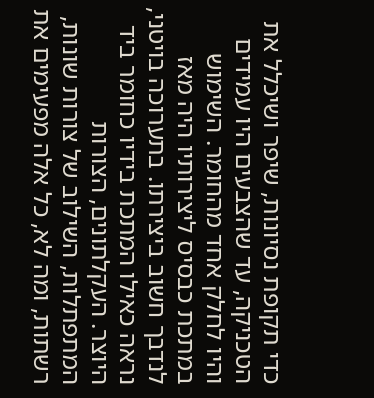כדי תקופת נסיונות, שיפר ושיכלל את הטכניקה, עד שהצבעים היו עמידים והיו לחלק אחד מהחומר. השימוש במתכת כבסיס ליצירותיו היה מאז לנדבך חשוב ביצירתו. בתערוכה בויטני, נראה כאילו המתכת בידיו כחומר ביד היוצר. העקלתונים, הצורות המתפתלות, השילוב של צורות שונות, רשתות, ומה לא, כל אלה מפעימים את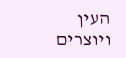העין ויוצרים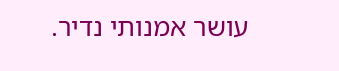עושר אמנותי נדיר.